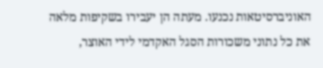האוניברסיטאות נכנעו. מעתה הן יעבירו בשקיפות מלאה את כל נתוני משכורות הסגל האקדמי לידי האוצר,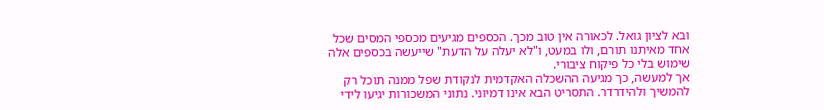ובא לציון גואל. לכאורה אין טוב מכך. הכספים מגיעים מכספי המסים שכל אחד מאיתנו תורם, ולו במעט, ו"לא יעלה על הדעת" שייעשה בכספים אלה שימוש בלי כל פיקוח ציבורי.
אך למעשה, כך מגיעה ההשכלה האקדמית לנקודת שפל ממנה תוכל רק להמשיך ולהידרדר. התסריט הבא אינו דמיוני. נתוני המשכורות יגיעו לידי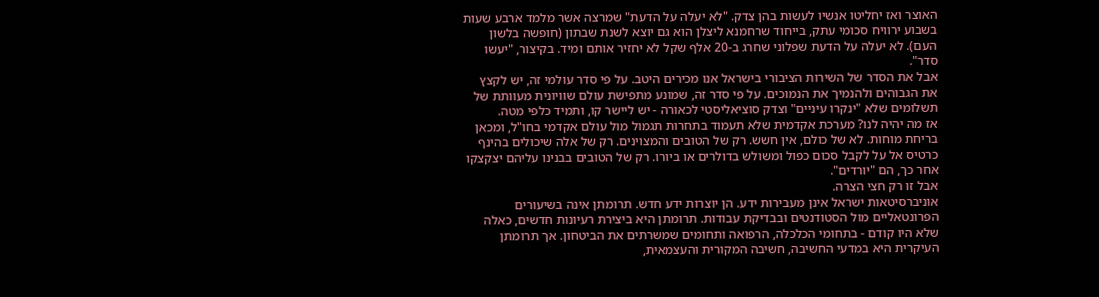האוצר ואז יחליטו אנשיו לעשות בהן צדק. "לא יעלה על הדעת" שמרצה אשר מלמד ארבע שעות בשבוע ירוויח סכומי עתק, בייחוד שרחמנא ליצלן הוא גם יוצא לשנת שבתון (חופשה בלשון העם). לא יעלה על הדעת שפלוני שחרג ב-20 אלף שקל לא יחזיר אותם ומיד. בקיצור, "יעשו סדר".
אבל את הסדר של השירות הציבורי בישראל אנו מכירים היטב. על פי סדר עולמי זה, יש לקצץ את הגבוהים ולהנמיך את הנמוכים. על פי סדר זה, שמונע מתפישת עולם שוויונית מעוותת של תשלומים שלא "ינקרו עיניים" וצדק סוציאליסטי לכאורה - יש ליישר קו, ותמיד כלפי מטה.
אז מה יהיה לנו? מערכת אקדמית שלא תעמוד בתחרות תגמול מול עולם אקדמי בחו"ל, ומכאן בריחת מוחות. לא של כולם, אין חשש. רק של הטובים והמצוינים. רק של אלה שיכולים בהינף כרטיס אל על לקבל סכום כפול ומשולש בדולרים או ביורו. רק של הטובים בבנינו עליהם יצקצקו אחר כך, הם "יורדים".
אבל זו רק חצי הצרה.
אוניברסיטאות ישראל אינן מעבירות ידע. הן יוצרות ידע חדש. תרומתן אינה בשיעורים הפרונטאליים מול הסטודנטים ובבדיקת עבודות. תרומתן היא ביצירת רעיונות חדשים, כאלה שלא היו קודם - בתחומי הכלכלה, הרפואה ותחומים שמשרתים את הביטחון. אך תרומתן העיקרית היא במדעי החשיבה, חשיבה המקורית והעצמאית,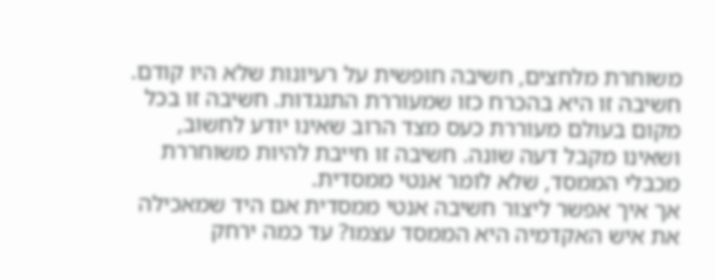משוחרת מלחצים, חשיבה חופשית על רעיונות שלא היו קודם. חשיבה זו היא בהכרח כזו שמעוררת התנגדות. חשיבה זו בכל מקום בעולם מעוררת כעס מצד הרוב שאינו יודע לחשוב, ושאינו מקבל דעה שונה. חשיבה זו חייבת להיות משוחררת מכבלי הממסד, שלא לומר אנטי ממסדית.
אך איך אפשר ליצור חשיבה אנטי ממסדית אם היד שמאכילה את איש האקדמיה היא הממסד עצמו? עד כמה ירחק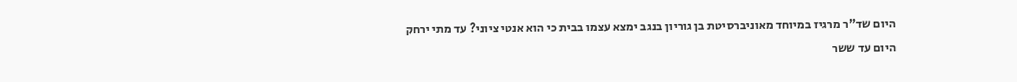היום שד"ר מרגיז במיוחד מאוניברסיטת בן גוריון בנגב ימצא עצמו בבית כי הוא אנטי ציוני? עד מתי ירחק היום עד ששר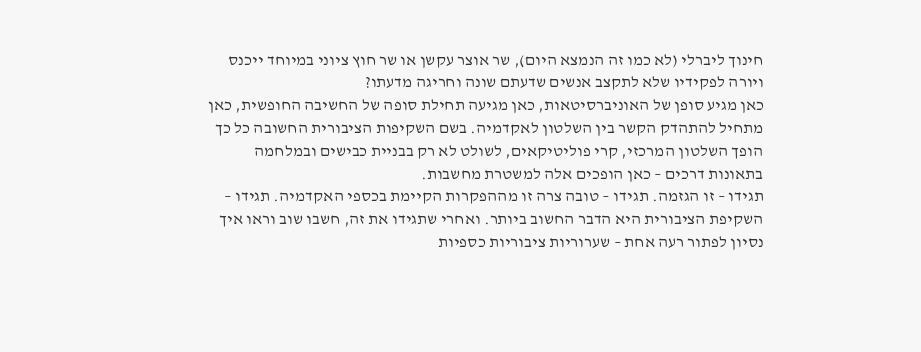חינוך ליברלי (לא כמו זה הנמצא היום), שר אוצר עקשן או שר חוץ ציוני במיוחד ייכנס ויורה לפקידיו שלא לתקצב אנשים שדעתם שונה וחריגה מדעתו?
כאן מגיע סופן של האוניברסיטאות, כאן מגיעה תחילת סופה של החשיבה החופשית, כאן מתחיל להתהדק הקשר בין השלטון לאקדמיה. בשם השקיפות הציבורית החשובה כל כך הופך השלטון המרכזי, קרי פוליטיקאים, לשולט לא רק בבניית כבישים ובמלחמה בתאונות דרכים – כאן הופכים אלה למשטרת מחשבות.
תגידו – זו הגזמה. תגידו – טובה צרה זו מההפקרות הקיימת בכספי האקדמיה. תגידו – השקיפת הציבורית היא הדבר החשוב ביותר. ואחרי שתגידו את זה, חשבו שוב וראו איך נסיון לפתור רעה אחת – שערוריות ציבוריות כספיות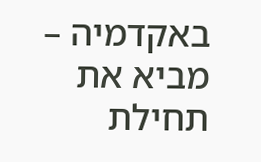באקדמיה – מביא את תחילת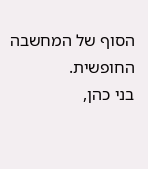הסוף של המחשבה החופשית.
בני כהן,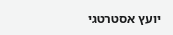יועץ אסטרטגי